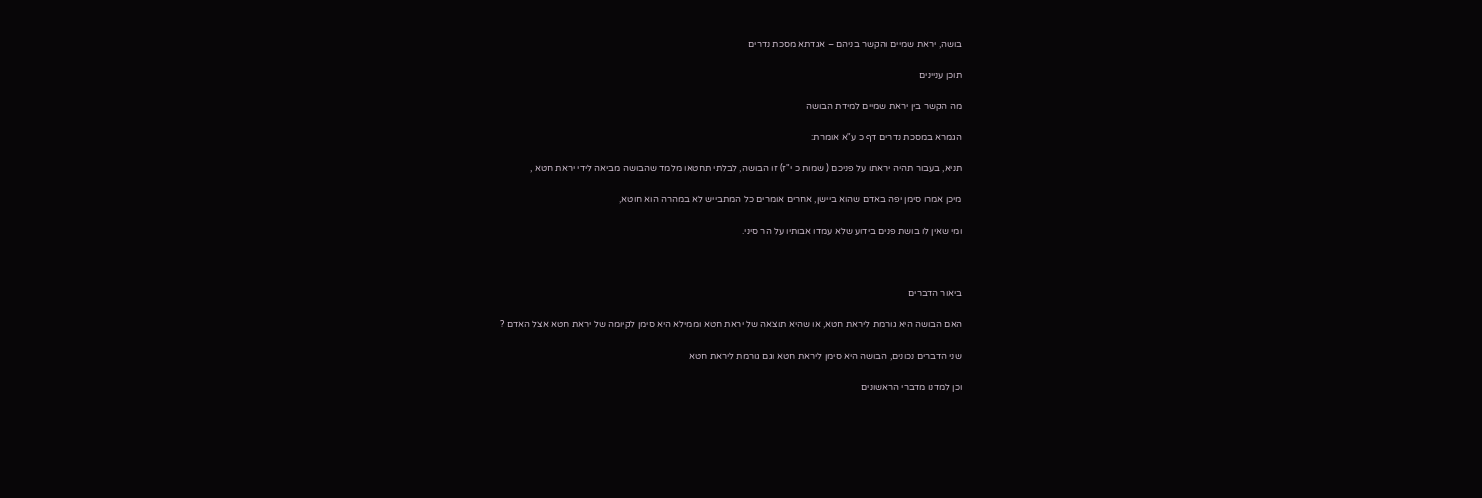בושה, יראת שמיים והקשר בניהם – אגדתא מסכת נדרים

תוכן עניינים

מה הקשר בין יראת שמיים למידת הבושה

הגמרא במסכת נדרים דף כ ע"א אומרת:

תניא, בעבור תהיה יראתו על פניכם ( שמות כ י"ז) זו הבושה, לבלתי תחטאו מלמד שהבושה מביאה לידי יראת חטא ,

מיכן אמרו סימן יפה באדם שהוא ביישן, אחרים אומרים כל המתבייש לא במהרה הוא חוטא,

ומי שאין לו בושת פנים בידוע שלא עמדו אבותיו על הר סיני.



ביאור הדברים

האם הבושה היא גורמת ליראת חטא, או שהיא תוצאה של יראת חטא וממילא היא סימן לקיומה של יראת חטא אצל האדם ?

שני הדברים נכונים, הבושה היא סימן ליראת חטא וגם גורמת ליראת חטא

וכן למדנו מדברי הראשונים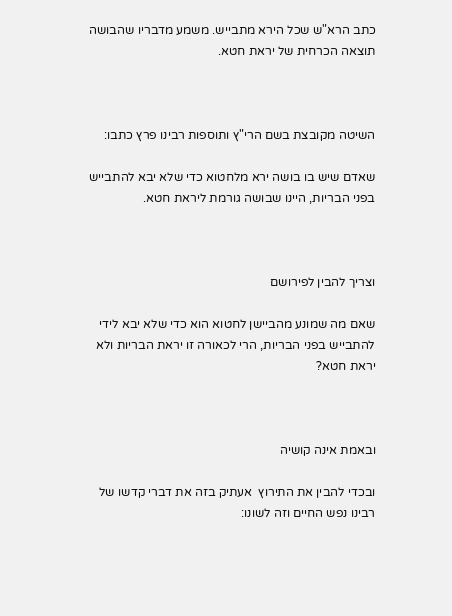כתב הרא"ש שכל הירא מתבייש. משמע מדבריו שהבושה תוצאה הכרחית של יראת חטא.



השיטה מקובצת בשם הרי"ץ ותוספות רבינו פרץ כתבו:

שאדם שיש בו בושה ירא מלחטוא כדי שלא יבא להתבייש בפני הבריות, היינו שבושה גורמת ליראת חטא.



וצריך להבין לפירושם

שאם מה שמונע מהביישן לחטוא הוא כדי שלא יבא לידי להתבייש בפני הבריות, הרי לכאורה זו יראת הבריות ולא יראת חטא?



ובאמת אינה קושיה

ובכדי להבין את התירוץ  אעתיק בזה את דברי קדשו של רבינו נפש החיים וזה לשונו: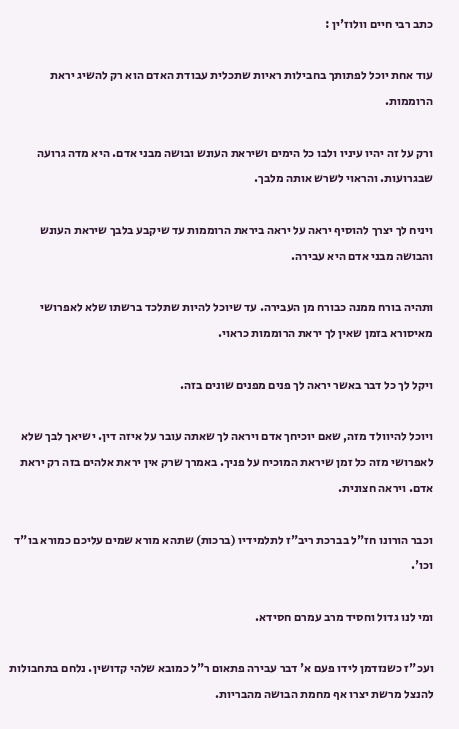כתב רבי חיים וולוז'ין :

עוד אחת יוכל לפתותך בחבילות ראיות שתכלית עבודת האדם הוא רק להשיג יראת הרוממות.

ורק על זה יהיו עיניו ולבו כל הימים ושיראת העונש ובושה מבני אדם. היא מדה גרועה שבגרועות. והראוי לשרש אותה מלבך.

ויניח לך יצרך להוסיף יראה על יראה ביראת הרוממות עד שיקבע בלבך שיראת העונש והבושה מבני אדם היא עבירה.

ותהיה בורח ממנה כבורח מן העבירה. עד שיוכל להיות שתלכד ברשתו שלא לאפרושי מאיסורא בזמן שאין לך יראת הרוממות כראוי.

ויקל לך כל דבר באשר יראה לך פנים מפנים שונים בזה.

ויוכל להיוולד מזה, שאם יוכיחך אדם ויראה לך שאתה עובר על איזה דין. ישיאך לבך שלא לאפרושי מזה כל זמן שיראת המוכיח על פניך. באמרך שרק אין יראת אלהים בזה רק יראת אדם. ויראה חצונית.

וכבר הורונו חז"ל בברכת ריב"ז לתלמידיו (ברכות) שתהא מורא שמים עליכם כמורא בו"ד וכו'.

ומי לנו גדול וחסיד מרב עמרם חסידא.

ועכ"ז כשנזדמן לידו פעם א' דבר עבירה פתאום ר"ל כמובא שלהי קדושין. נלחם בתחבולות להנצל מרשת יצרו אף מחמת הבושה מהבריות.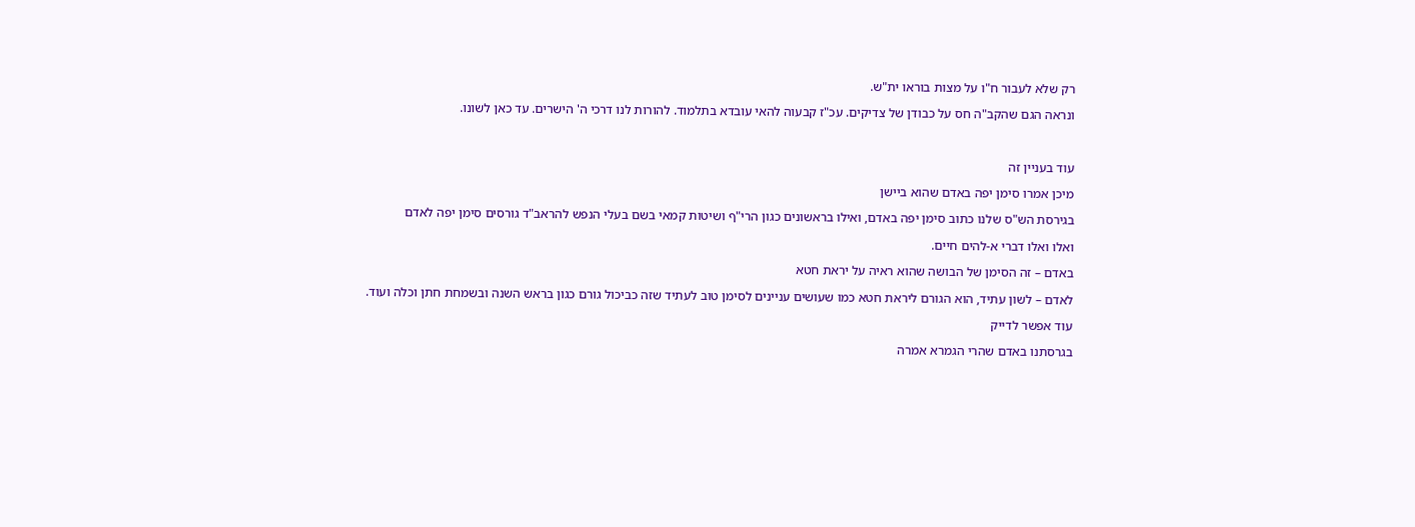רק שלא לעבור ח"ו על מצות בוראו ית"ש.

ונראה הגם שהקב"ה חס על כבודן של צדיקים. עכ"ז קבעוה להאי עובדא בתלמוד. להורות לנו דרכי ה' הישרים. עד כאן לשונו.



עוד בעניין זה

מיכן אמרו סימן יפה באדם שהוא ביישן

בגירסת הש"ס שלנו כתוב סימן יפה באדם, ואילו בראשונים כגון הרי"ף ושיטות קמאי בשם בעלי הנפש להראב"ד גורסים סימן יפה לאדם

ואלו ואלו דברי א-להים חיים.

באדם – זה הסימן של הבושה שהוא ראיה על יראת חטא

לאדם – לשון עתיד, הוא הגורם ליראת חטא כמו שעושים עניינים לסימן טוב לעתיד שזה כביכול גורם כגון בראש השנה ובשמחת חתן וכלה ועוד.

עוד אפשר לדייק

בגרסתנו באדם שהרי הגמרא אמרה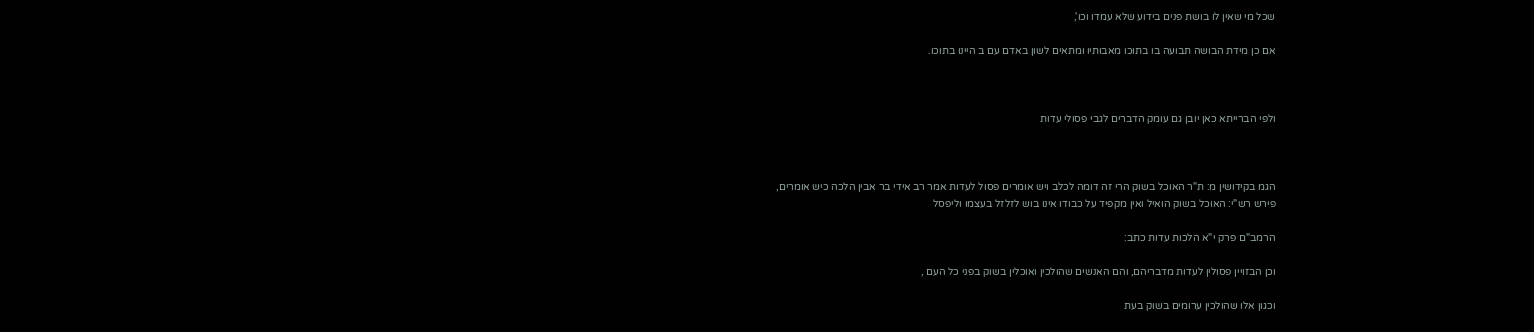שכל מי שאין לו בושת פנים בידוע שלא עמדו וכו',

אם כן מידת הבושה תבועה בו בתוכו מאבותיו ומתאים לשון באדם עם ב היינו בתוכו.



ולפי הברייתא כאן יובן גם עומק הדברים לגבי פסולי עדות



הגמ בקידושין מ: ת"ר האוכל בשוק הרי זה דומה לכלב ויש אומרים פסול לעדות אמר רב אידי בר אבין הלכה כיש אומרים,
פירש רש"י: האוכל בשוק הואיל ואין מקפיד על כבודו אינו בוש לזלזל בעצמו וליפסל

הרמב"ם פרק י"א הלכות עדות כתב:

וכן הבזויין פסולין לעדות מדבריהם, והם האנשים שהולכין ואוכלין בשוק בפני כל העם ,

וכגון אלו שהולכין ערומים בשוק בעת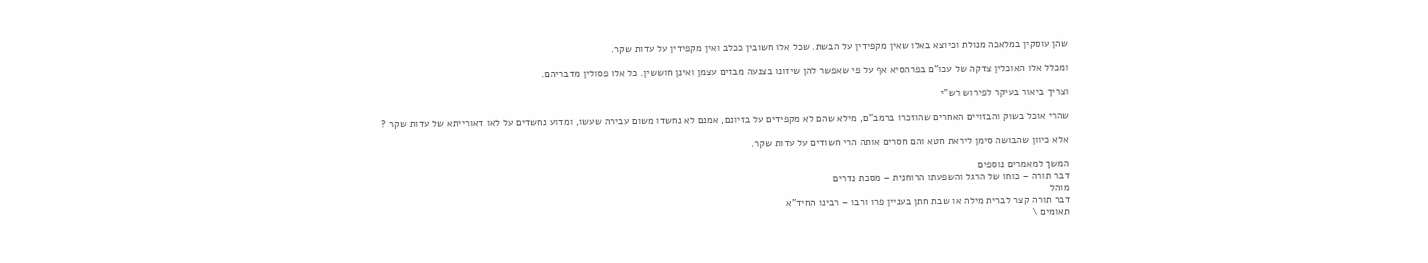שהן עוסקין במלאכה מנולת וכיוצא באלו שאין מקפידין על הבשת. שכל אלו חשובין ככלב ואין מקפידין על עדות שקר.

ומכלל אלו האוכלין צדקה של עכו"ם בפרהסיא אף על פי שאפשר להן שיזונו בצנעה מבזים עצמן ואינן חוששין. כל אלו פסולין מדבריהם.

וצריך ביאור בעיקר לפירוש רש"י

שהרי אוכל בשוק והבזויים האחרים שהוזכרו ברמב"ם, מילא שהם לא מקפידים על בזיונם, אמנם לא נחשדו משום עבירה שעשו, ומדוע נחשדים על לאו דאורייתא של עדות שקר ?

אלא כיוון שהבושה סימן ליראת חטא והם חסרים אותה הרי חשודים על עדות שקר.

המשך למאמרים נוספים
דבר תורה – כוחו של הרגל והשפעתו הרוחנית – מסכת נדרים
מוהל
דבר תורה קצר לברית מילה או שבת חתן בעניין פרו ורבו – רבינו החיד"א
תאומים \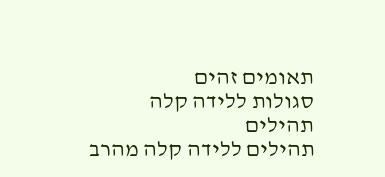תאומים זהים
סגולות ללידה קלה
תהילים
תהילים ללידה קלה מהרב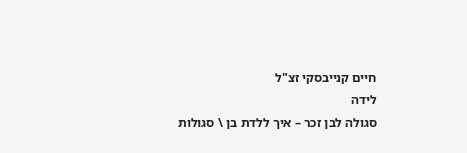חיים קנייבסקי זצ"ל
לידה
סגולה לבן זכר – איך ללדת בן \ סגולות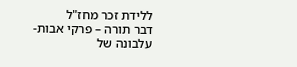ללידת זכר מחז"ל
דבר תורה – פרקי אבות- עלבונה של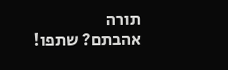תורה
אהבתם? שתפו!